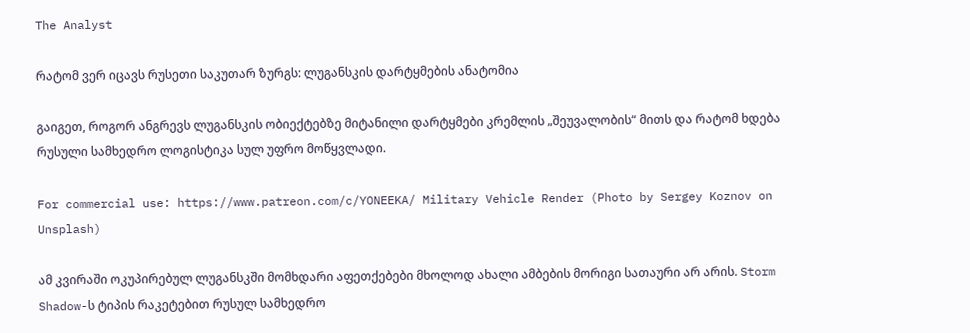The Analyst

რატომ ვერ იცავს რუსეთი საკუთარ ზურგს: ლუგანსკის დარტყმების ანატომია

გაიგეთ, როგორ ანგრევს ლუგანსკის ობიექტებზე მიტანილი დარტყმები კრემლის „შეუვალობის“ მითს და რატომ ხდება რუსული სამხედრო ლოგისტიკა სულ უფრო მოწყვლადი.

For commercial use: https://www.patreon.com/c/YONEEKA/ Military Vehicle Render (Photo by Sergey Koznov on Unsplash)

ამ კვირაში ოკუპირებულ ლუგანსკში მომხდარი აფეთქებები მხოლოდ ახალი ამბების მორიგი სათაური არ არის. Storm Shadow-ს ტიპის რაკეტებით რუსულ სამხედრო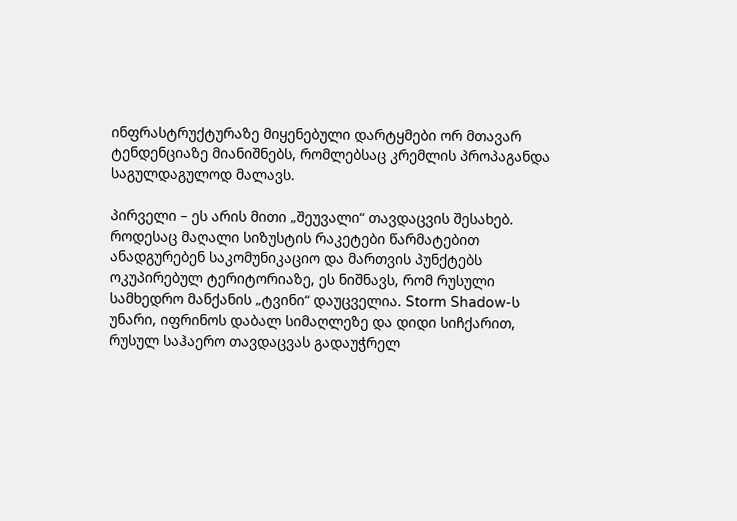ინფრასტრუქტურაზე მიყენებული დარტყმები ორ მთავარ ტენდენციაზე მიანიშნებს, რომლებსაც კრემლის პროპაგანდა საგულდაგულოდ მალავს.

პირველი – ეს არის მითი „შეუვალი“ თავდაცვის შესახებ. როდესაც მაღალი სიზუსტის რაკეტები წარმატებით ანადგურებენ საკომუნიკაციო და მართვის პუნქტებს ოკუპირებულ ტერიტორიაზე, ეს ნიშნავს, რომ რუსული სამხედრო მანქანის „ტვინი“ დაუცველია. Storm Shadow-ს უნარი, იფრინოს დაბალ სიმაღლეზე და დიდი სიჩქარით, რუსულ საჰაერო თავდაცვას გადაუჭრელ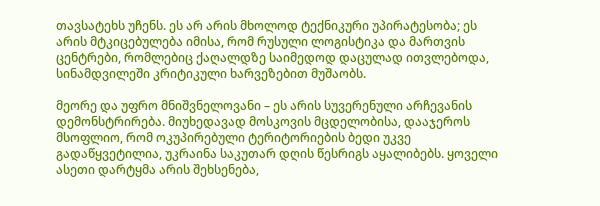თავსატეხს უჩენს. ეს არ არის მხოლოდ ტექნიკური უპირატესობა; ეს არის მტკიცებულება იმისა, რომ რუსული ლოგისტიკა და მართვის ცენტრები, რომლებიც ქაღალდზე საიმედოდ დაცულად ითვლებოდა, სინამდვილეში კრიტიკული ხარვეზებით მუშაობს.

მეორე და უფრო მნიშვნელოვანი – ეს არის სუვერენული არჩევანის დემონსტრირება. მიუხედავად მოსკოვის მცდელობისა, დააჯეროს მსოფლიო, რომ ოკუპირებული ტერიტორიების ბედი უკვე გადაწყვეტილია, უკრაინა საკუთარ დღის წესრიგს აყალიბებს. ყოველი ასეთი დარტყმა არის შეხსენება,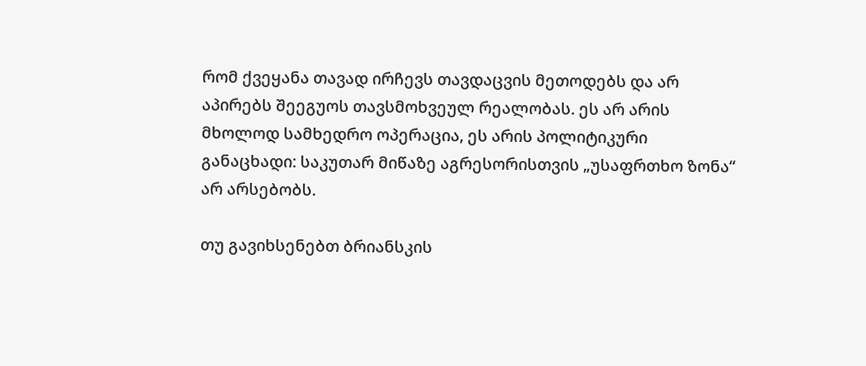რომ ქვეყანა თავად ირჩევს თავდაცვის მეთოდებს და არ აპირებს შეეგუოს თავსმოხვეულ რეალობას. ეს არ არის მხოლოდ სამხედრო ოპერაცია, ეს არის პოლიტიკური განაცხადი: საკუთარ მიწაზე აგრესორისთვის „უსაფრთხო ზონა“ არ არსებობს.

თუ გავიხსენებთ ბრიანსკის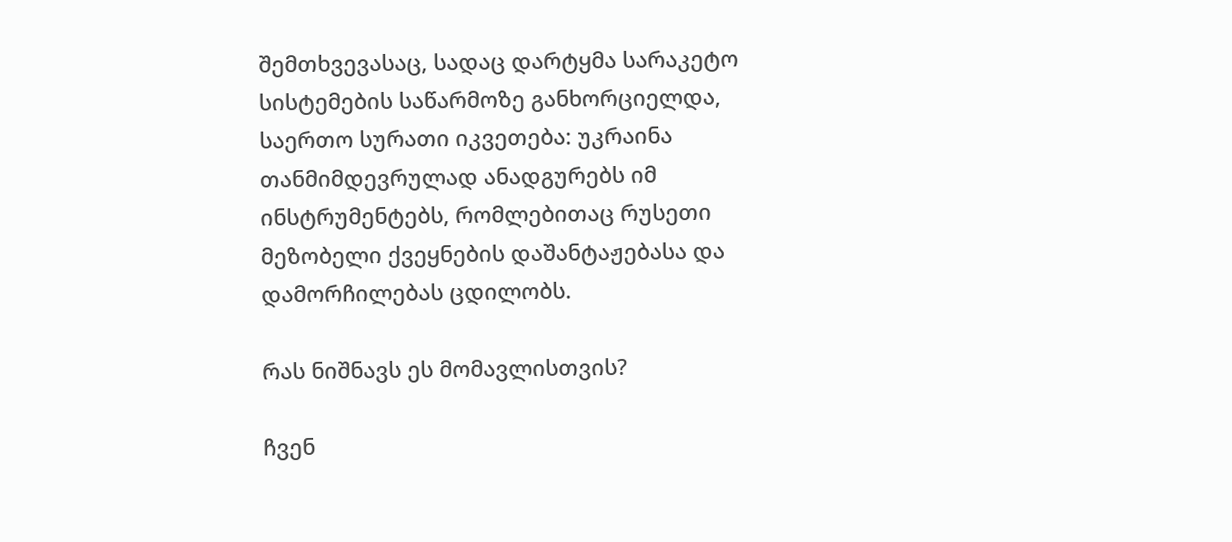შემთხვევასაც, სადაც დარტყმა სარაკეტო სისტემების საწარმოზე განხორციელდა, საერთო სურათი იკვეთება: უკრაინა თანმიმდევრულად ანადგურებს იმ ინსტრუმენტებს, რომლებითაც რუსეთი მეზობელი ქვეყნების დაშანტაჟებასა და დამორჩილებას ცდილობს.

რას ნიშნავს ეს მომავლისთვის?

ჩვენ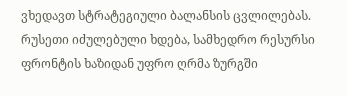ვხედავთ სტრატეგიული ბალანსის ცვლილებას. რუსეთი იძულებული ხდება, სამხედრო რესურსი ფრონტის ხაზიდან უფრო ღრმა ზურგში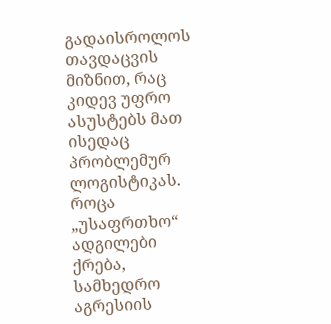გადაისროლოს თავდაცვის მიზნით, რაც კიდევ უფრო ასუსტებს მათ ისედაც პრობლემურ ლოგისტიკას. როცა „უსაფრთხო“ ადგილები ქრება, სამხედრო აგრესიის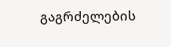გაგრძელების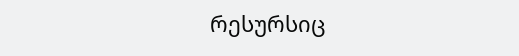რესურსიც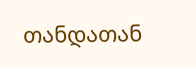თანდათან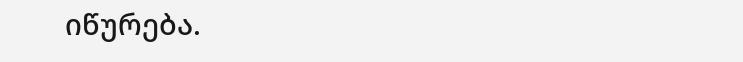იწურება.